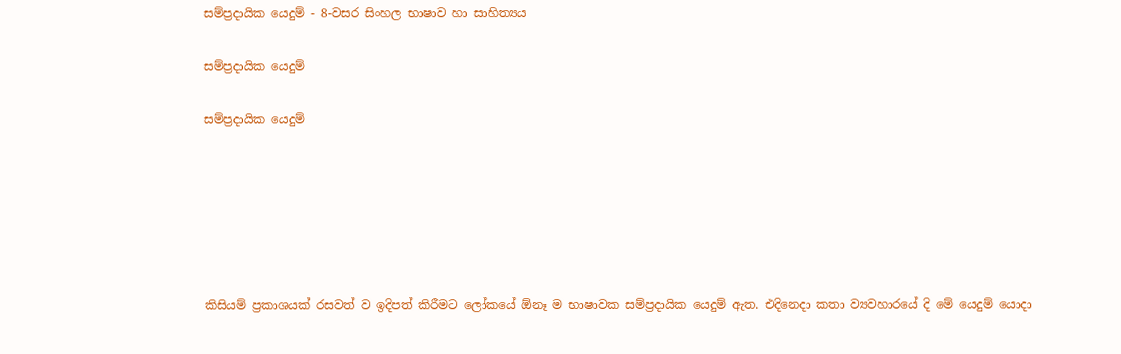සම්ප්‍රදායික යෙදුම් - 8-වසර සිංහල භාෂාව හා සාහිත්‍යය

සම්ප්‍රදායික යෙදුම්

සම්ප්‍රදායික යෙදුම්






කිසියම් ප්‍රකාශයක් රසවත් ව ඉදිපත් කිරීමට ලෝකයේ ඕනෑ ම භාෂාවක සම්ප්‍රදායික යෙදුම් ඇත. එදිනෙදා කතා ව්‍යවහාරයේ දි මේ යෙදුම් යොදා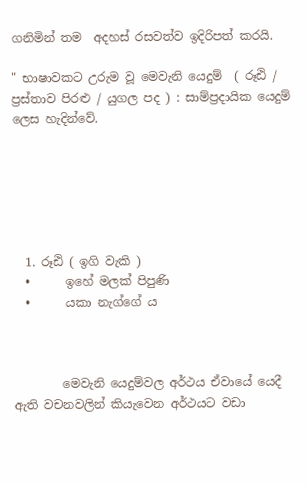ගනිමින් තම  අදහස් රසවත්ව ඉදිරිපත් කරයි.

" භාෂාවකට උරුම වූ මෙවැනි යෙදුම්  ( රූඪි / ප්‍රස්තාව පිරළු / යුගල පද ) : සාම්ප්‍රදායික යෙදුම් ලෙස හැදින්වේ.






  1. රූඪි ( ඉගි වැකි )
  •      ඉහේ මලක් පිපුණි
  •      යකා නැග්ගේ ය



        මෙවැනි යෙදුම්වල අර්ථය ඒවායේ යෙදී ඇති වචනවලින් කියැවෙන අර්ථයට වඩා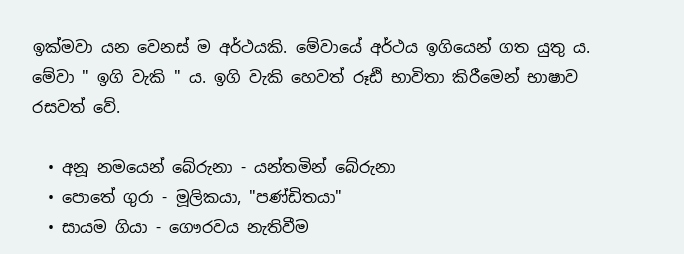ඉක්මවා යන වෙනස් ම අර්ථයකි. මේවායේ අර්ථය ඉගියෙන් ගත යුතු ය.  මේවා " ඉගි වැකි " ය. ඉගි වැකි හෙවත් රූඪි භාවිතා කිරීමෙන් භාෂාව රසවත් වේ.

  • අනූ නමයෙන් බේරුනා - යන්තමින් බේරුනා
  • පොතේ ගුරා - මූලිකයා, "පණ්ඩිතයා"
  • සායම ගියා - ගෞරවය නැතිවීම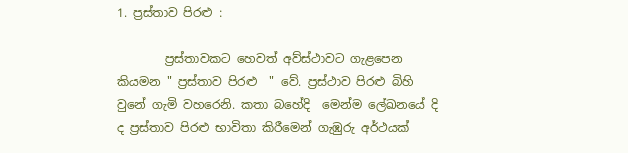1. ප්‍රස්තාව පිරළු :

        ප්‍රස්තාවකට හෙවත් අව්ස්ථාවට ගැළපෙන කියමන " ප්‍රස්තාව පිරළු  " වේ. ප්‍රස්ථාව පිරළු බිහි වුනේ ගැමි වහරෙනි. කතා බහේදි  මෙන්ම ලේඛනයේ දි  ද ප්‍රස්තාව පිරළු භාවිතා කිරීමෙන් ගැඹුරු අර්ථයක්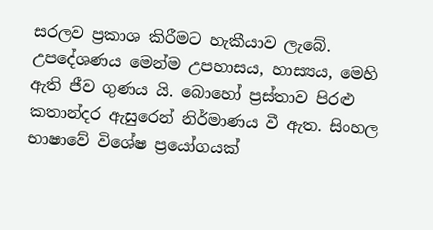සරලව ප්‍රකාශ කිරීමට හැකීයාව ලැබේ. උපදේශණය මෙන්ම උපහාසය, හාස්‍යය, මෙහි ඇති ජීව ගුණය යි. බොහෝ ප්‍රස්තාව පිරළු කතාන්දර ඇසුරෙන් නිර්මාණය වී ඇත. සිංහල භාෂාවේ විශේෂ ප්‍රයෝගයක්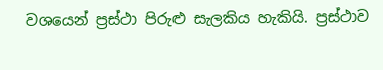වශයෙන් ප්‍රස්ථා පිරුළු සැලකිය හැකියි. ප්‍රස්ථාව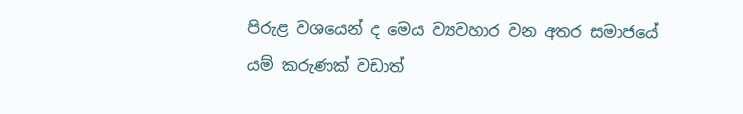පිරුළ වශයෙන් ද මෙය ව්‍යවහාර වන අතර සමාජයේ යම් කරුණක් වඩාත්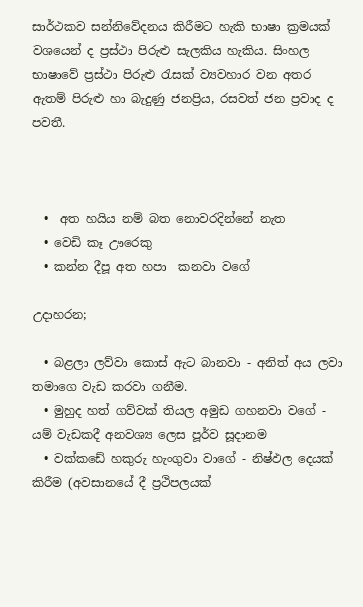සාර්ථකව සන්නිවේදනය කිරීමට හැකි භාෂා ක්‍රමයක් වශයෙන් ද ප්‍රස්ථා පිරුළු සැලකිය හැකිය. සිංහල භාෂාවේ ප්‍රස්ථා පිරුළු රැසක් ව්‍යවහාර වන අතර ඇතම් පිරුළු හා බැදුණු ජනප්‍රිය, රසවත් ජන ප්‍රවාද ද පවතී.



  •  අත හයිය නම් බත නොවරදින්නේ නැත
  • වෙඩි කෑ ඌරෙකු
  • කන්න දීපූ අත හපා  කනවා වගේ

උදාහරන;

  • බළලා ලව්වා කොස් ඇට බානවා - අනිත් අය ලවා තමාගෙ වැඩ කරවා ගනීම.
  • මුහුද හත් ගව්වක් තියල අමුඩ ගහනවා වගේ - යම් වැඩකදී අනවශ්‍ය ලෙස පූර්ව සූදානම
  • වක්කඩේ හකුරු හැංගුවා වාගේ - නිෂ්ඵල දෙයක් කිරීම (අවසානයේ දී ප්‍රථිපලයක්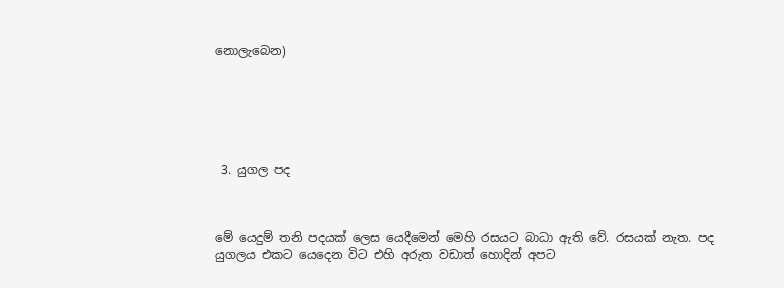නොලැබෙන)






 3. යුගල පද



මේ යෙදුම් තනි පදයක් ලෙස යෙදීමෙන් මෙහි රසයට බාධා ඇති වේ. රසයක් නැත. පද යුගලය එකට යෙදෙන විට එහි අරුත වඩාත් හොදින් අපට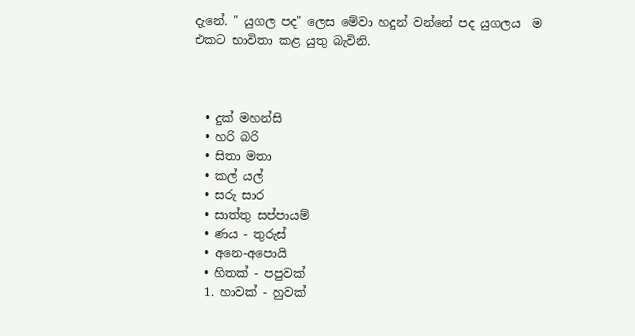දැනේ. " යුගල පද" ලෙස මේවා හදුන් වන්නේ පද යුගලය  ම එකට භාවිතා කළ යුතු බැවිනි.



  • දුක් මහන්සි
  • හරි බරි
  • සිතා මතා
  • කල් යල්
  • සරු සාර
  • සාත්තු සප්පායම්
  • ණය - තුරුස්
  • අනෙ-අපොයි
  • හිතක් - පපුවක්
  1. හාවක් - හුවක්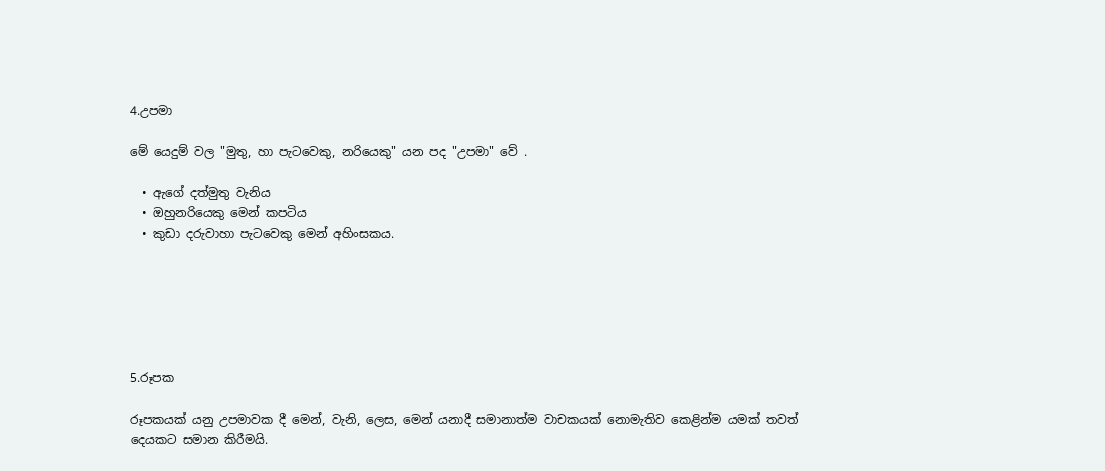4.උපමා

මේ යෙදුම් වල "මුතු, හා පැටවෙකු, නරියෙකු" යන පද "උපමා" වේ .

  • ඇගේ දත්මුතු වැනිය
  • ඔහුනරියෙකු මෙන් කපටිය
  • කුඩා දරුවාහා පැටවෙකු මෙන් අහිංසකය.






5.රූපක

රූපකයක් යනු උපමාවක දී මෙන්, වැනි, ලෙස, මෙන් යනාදී සමානාත්ම වාචකයක් නොමැතිව කෙළින්ම යමක් තවත් දෙයකට සමාන කිරීමයි.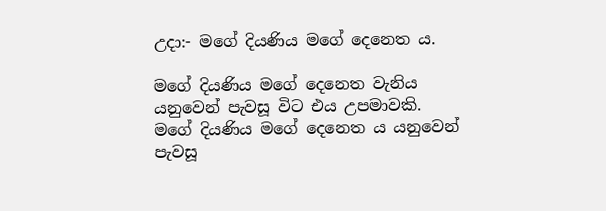උදා:- මගේ දියණිය මගේ දෙනෙත ය.

මගේ දියණිය මගේ දෙනෙත වැනිය යනුවෙන් පැවසූ විට එය උපමාවකි. මගේ දියණිය මගේ දෙනෙත ය යනුවෙන් පැවසූ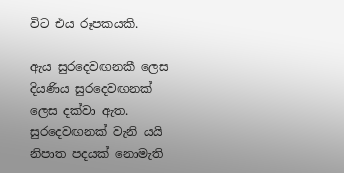විට එය රූපකයකි.

ඇය සුරදෙවඟනකී ලෙස දියණිය සුරදෙවඟනක් ලෙස දක්වා ඇත. සුරදෙවඟනක් වැනි යයි නිපාත පදයක් නොමැති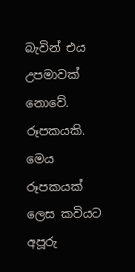බැවින් එය උපමාවක් නොවේ. රූපකයකි. මෙය රූපකයක් ලෙස කවියට අපූරු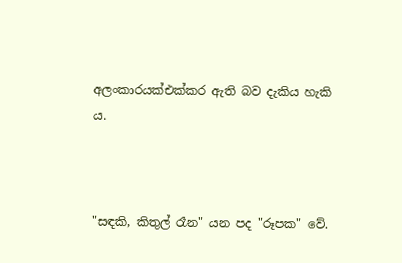අලංකාරයක්එක්කර ඇති බව දැකිය හැකි ය.



"සඳකි, කිතුල් රෑන" යන පද "රූපක" වේ.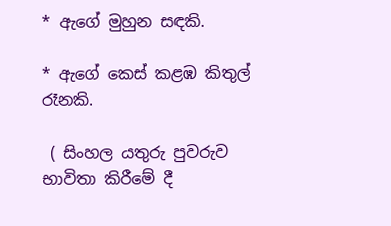* ඇගේ මුහුන සඳකි.

* ඇගේ කෙස් කළඹ කිතුල් රෑනකි.

 ( සිංහල යතුරු පුවරුව භාවිතා කිරීමේ දී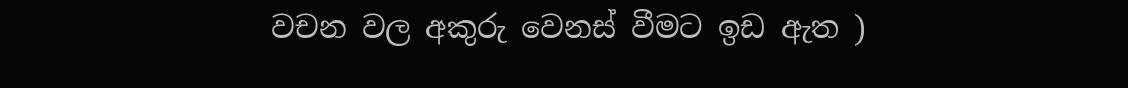වචන වල අකුරු වෙනස් වීමට ඉඩ ඇත )